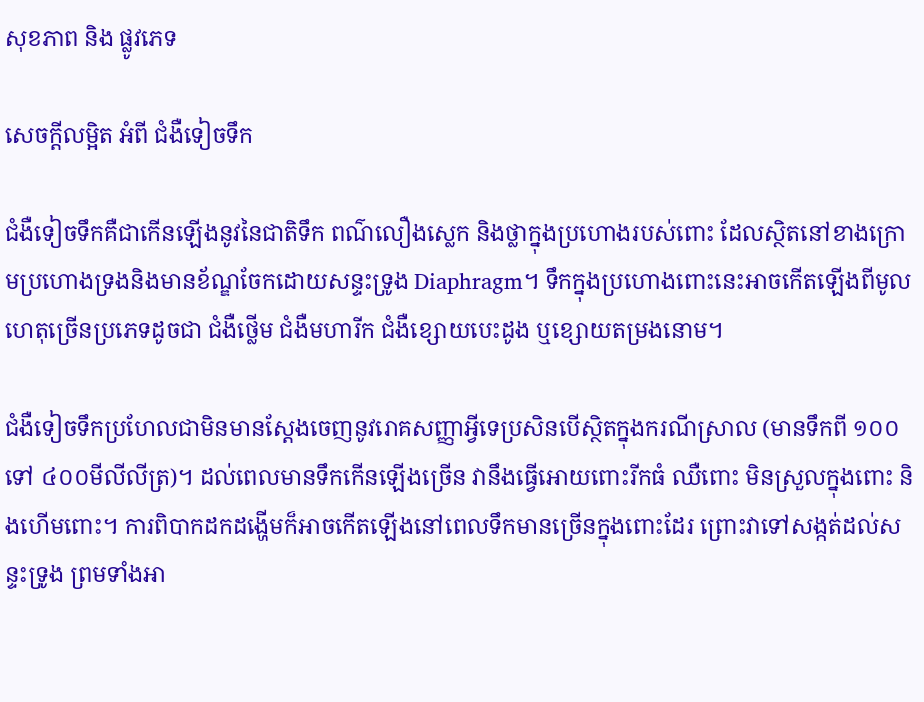សុខភាព និង ផ្លូវភេទ

សេចក្តីលម្អិត អំពី ជំងឺទៀចទឹក

ជំងឺទៀចទឹកគឺជាកើនឡើងនូវនៃជាតិទឹក ពណ៌លឿងស្លេក និងថ្លាក្នុងប្រហោងរបស់ពោះ ដែលស្ថិតនៅខាងក្រោមប្រហោងទ្រងនិងមានខ័ណ្ឌចែកដោយសន្ទះទ្រូង Diaphragm។ ទឹកក្នុងប្រហោងពោះនេះអាចកើតឡើងពីមូលហេតុច្រើនប្រភេទដូចជា ជំងឺថ្លើម ជំងឺមហារីក ជំងឺខ្សោយបេះដូង ឬខ្សោយតម្រងនោម។

ជំងឺទៀចទឹកប្រហែលជាមិនមានស្តែងចេញនូវរោគសញ្ញាអ្វីទេប្រសិនបើស្ថិតក្នុងករណីស្រាល (មានទឹកពី ១០០ ទៅ ៤០០មីលីលីត្រ)។ ដល់ពេលមានទឹកកើនឡើងច្រើន វានឹងធ្វើអោយពោះរីកធំ ឈឺពោះ មិនស្រួលក្នុងពោះ និងហើមពោះ។ ការពិបាកដកដង្ហើមក៏អាចកើតឡើងនៅពេលទឹកមានច្រើនក្នុងពោះដែរ ព្រោះវាទៅសង្កត់ដល់សន្ទះទ្រូង ព្រមទាំងអា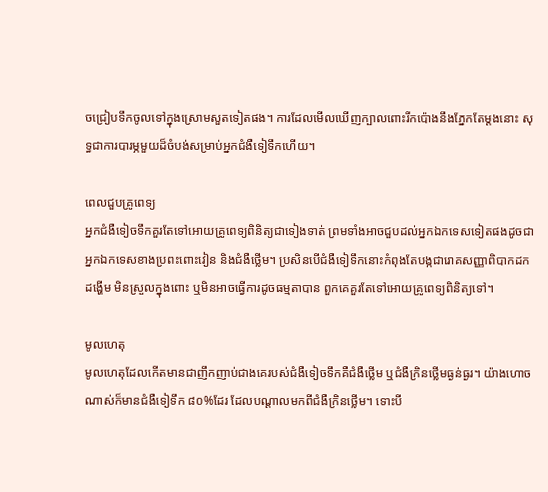ចជ្រៀបទឹកចូលទៅក្នុងស្រោមសួតទៀតផង។ ការដែលមើលឃើញក្បាលពោះរីកប៉ោងនឹងភ្នែកតែម្តងនោះ សុទ្ធជាការបារម្ភមួយដ៏ចំបង់សម្រាប់អ្នកជំងឺទៀទឹកហើយ។

ពេលជួបគ្រូពេទ្យ
អ្នកជំងឺទៀចទឹកគួរតែទៅអោយគ្រូពេទ្យពិនិត្យជាទៀងទាត់ ព្រមទាំងអាចជួបដល់អ្នកឯកទេសទៀតផងដូចជា អ្នកឯកទេសខាងប្រពះពោះវៀន និងជំងឺថ្លើម។ ប្រសិនបើជំងឺទៀទឹកនោះកំពុងតែបង្កជារោគសញ្ញាពិបាកដកដង្ហើម មិនស្រួលក្នុងពោះ ឬមិនអាចធ្វើការដូចធម្មតាបាន ពួកគេគួរតែទៅអោយគ្រូពេទ្យពិនិត្យទៅ។

មូលហេតុ
មូលហេតុដែលកើតមានជាញឹកញាប់ជាងគេរបស់ជំងឺទៀចទឹកគឺជំងឺថ្លើម ឬជំងឺក្រិនថ្លើមធ្ងន់ធ្ងរ។ យ៉ាងហោចណាស់ក៏មានជំងឺទៀទឹក ៨០%ដែរ ដែលបណ្តាលមកពីជំងឺក្រិនថ្លើម។ ទោះបី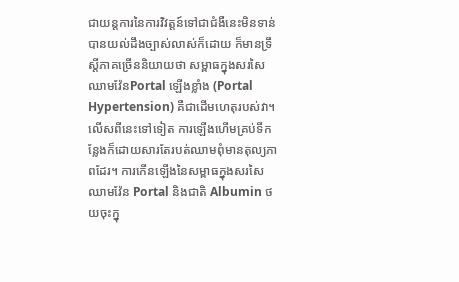ជាយន្តការនៃការវិវត្តន៍ទៅជាជំងឺនេះមិនទាន់បានយល់ដឹងច្បាស់លាស់ក៏ដោយ ក៏មានទ្រឹស្តីភាគច្រើននិយាយថា សម្ពាធក្នុងសរសៃឈាមវ៉ែនPortal ឡើងខ្លាំង (Portal Hypertension) គឺជាដើមហេតុរបស់វា។ លើសពីនេះទៅទៀត ការឡើងហើមគ្រប់ទីកន្លែងក៏ដោយសារតែរបត់ឈាមពុំមានតុល្យភាពដែរ។ ការកើនឡើងនៃសម្ពាធក្នុងសរសៃឈាមវ៉ែន Portal និងជាតិ Albumin ថយចុះក្នុ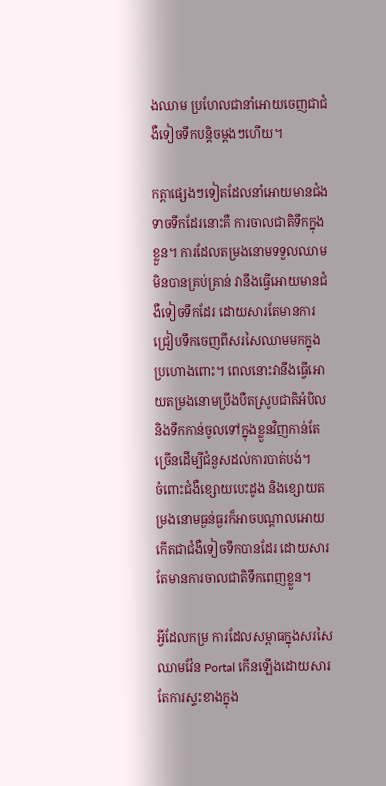ងឈាម ប្រហែលជានាំអោយចេញជាជំងឺទៀចទឹកបន្តិចម្តងៗហើយ។

កត្តាផ្សេងៗទៀតដែលនាំអោយមានជំងទាចទឹកដែរនោះគឺ ការចាលជាតិទឹកក្នុងខ្លួន។ ការដែលតម្រងនោមទទួលឈាមមិនបានគ្រប់គ្រាន់ វានឹងធ្វើអោយមានជំងឺទៀចទឹកដែរ ដោយសារតែមានការជ្រៀបទឹកចេញពីសរសៃឈាមមកក្នុងប្រហោងពោះ។ ពេលនោះវានឹងធ្វើអោយតម្រងនោមប្រឹងបឺតស្រូបជាតិអំបិល និងទឹកកាន់ចូលទៅក្នុងខ្លួនវិញកាន់តែច្រើនដើម្បីជំនួសដល់ការបាត់បង់។
ចំពោះជំងឺខ្សោយបេះដូង និងខ្សោយតម្រងនោមធ្ងន់ធ្ងរក៏អាចបណ្តាលអោយកើតជាជំងឺទៀចទឹកបានដែរ ដោយសារតែមានការចាលជាតិទឹកពេញខ្លួន។

អ្វីដែលកម្រ ការដែលសម្ពាធក្នុងសរសៃឈាមវ៉ែន Portal កើនឡើងដោយសារតែការស្ទះខាងក្នុង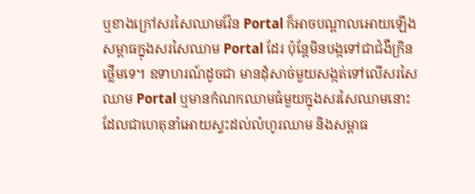ឬខាងក្រៅសរសៃឈាមវ៉ែន Portal ក៏អាចបណ្តាលអោយឡើងសម្ពាធក្នុងសរសៃឈាម Portal ដែរ ប៉ុន្តែមិនបង្កទៅជាជំងឺក្រិនថ្លើមទេ។ ឧទាហរណ៍ដូចជា មានដុំសាច់មួយសង្កត់ទៅលើសរសៃឈាម Portal ឬមានកំណកឈាមធំមួយក្នុងសរសៃឈាមនោះ ដែលជាហេតុនាំអោយស្ទះដល់លំហូរឈាម និងសម្ពាធ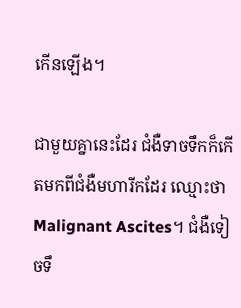កើនឡើង។

ជាមួយគ្នានេះដែរ ជំងឺទាចទឹកក៏កើតមកពីជំងឺមហារីកដែរ ឈ្មោះថា Malignant Ascites។ ជំងឺទៀចទឹ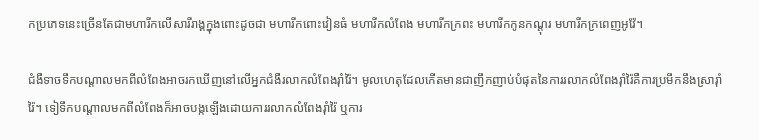កប្រភេទនេះច្រើនតែជាមហារីកលើសារីរាង្គក្នុងពោះដូចជា មហារីកពោះវៀនធំ មហារីកលំពែង មហារីកក្រពះ មហារីកកូនកណ្តុរ មហារីកក្រពេញអូវ៉ែ។

ជំងឺទាចទឹកបណ្តាលមកពីលំពែងអាចរកឃើញនៅលើអ្នកជំងឺរលាកលំពែងរ៉ាំរ៉ៃ។ មូលហេតុដែលកើតមានជាញឹកញាប់បំផុតនៃការរលាកលំពែងរ៉ាំរ៉ៃគឺការប្រមឹកនឹងស្រារ៉ាំរ៉ៃ។ ទៀទឹកបណ្តាលមកពីលំពែងក៏អាចបង្កឡើងដោយការរលាកលំពែងរ៉ាំរ៉ៃ ឬការ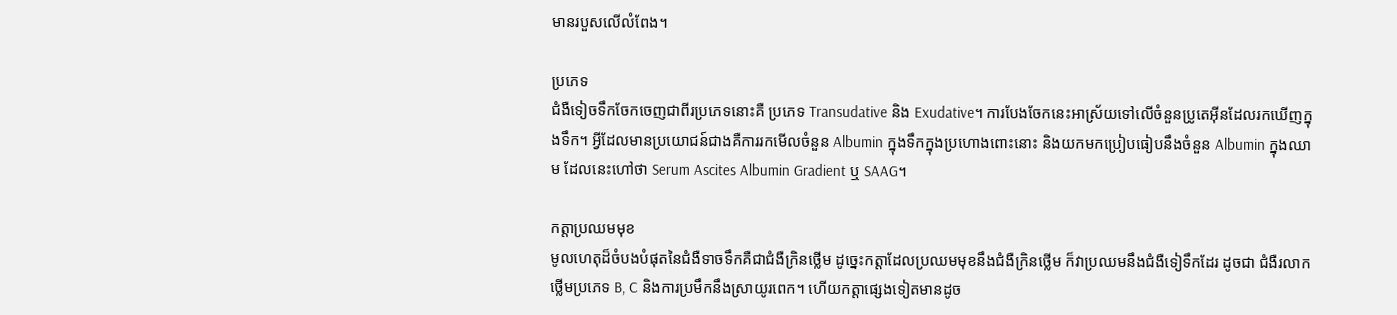មានរបួសលើលំពែង។

ប្រភេទ
ជំងឺទៀចទឹកចែកចេញជាពីរប្រភេទនោះគឺ ប្រភេទ Transudative និង Exudative។ ការបែងចែកនេះអាស្រ័យទៅលើចំនួនប្រូតេអ៊ីនដែលរកឃើញក្នុងទឹក។ អ្វីដែលមានប្រយោជន៍ជាងគឺការរកមើលចំនួន Albumin ក្នុងទឹកក្នុងប្រហោងពោះនោះ និងយកមកប្រៀបធៀបនឹងចំនួន Albumin ក្នុងឈាម ដែលនេះហៅថា Serum Ascites Albumin Gradient ឬ SAAG។

កត្តាប្រឈមមុខ
មូលហេតុដ៏ចំបងបំផុតនៃជំងឺទាចទឹកគឺជាជំងឺក្រិនថ្លើម ដូច្នេះកត្តាដែលប្រឈមមុខនឹងជំងឺក្រិនថ្លើម ក៏វាប្រឈមនឹងជំងឺទៀទឹកដែរ ដូចជា ជំងឺរលាកថ្លើមប្រភេទ B, C និងការប្រមឹកនឹងស្រាយូរពេក។ ហើយកត្តាផ្សេងទៀតមានដូច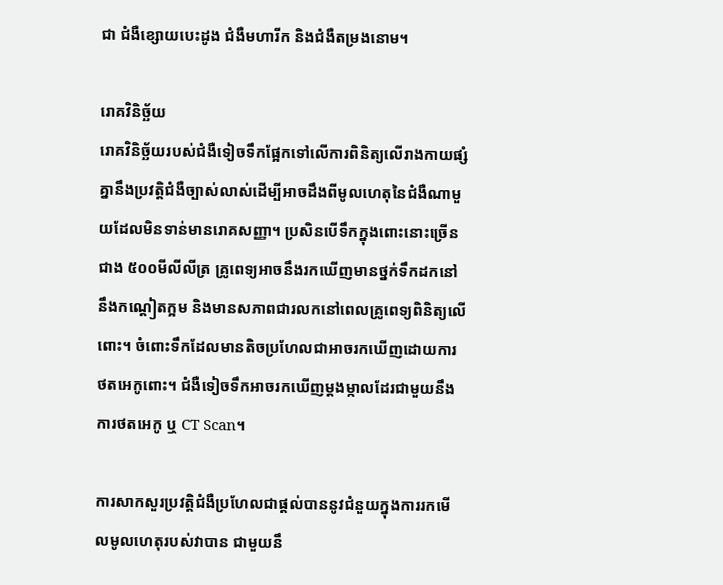ជា ជំងឺខ្សោយបេះដូង ជំងឺមហារីក និងជំងឺតម្រងនោម។

រោគវិនិច្ឆ័យ
រោគវិនិច្ឆ័យរបស់ជំងឺទៀចទឹកផ្អែកទៅលើការពិនិត្យលើរាងកាយផ្សំគ្នានឹងប្រវត្តិជំងឺច្បាស់លាស់ដើម្បីអាចដឹងពីមូលហេតុនៃជំងឺណាមួយដែលមិនទាន់មានរោគសញ្ញា។ ប្រសិនបើទឹកក្នុងពោះនោះច្រើនជាង ៥០០មីលីលីត្រ គ្រូពេទ្យអាចនឹងរកឃើញមានថ្នក់ទឹកដកនៅនឹងកណ្តៀតក្អម និងមានសភាពជារលកនៅពេលគ្រូពេទ្យពិនិត្យលើពោះ។ ចំពោះទឹកដែលមានតិចប្រហែលជាអាចរកឃើញដោយការថតអេកូពោះ។ ជំងឺទៀចទឹកអាចរកឃើញម្តងម្កាលដែរជាមួយនឹងការថតអេកូ ឬ CT Scan។

ការសាកសួរប្រវត្តិជំងឺប្រហែលជាផ្តល់បាននូវជំនួយក្នុងការរកមើលមូលហេតុរបស់វាបាន ជាមួយនឹ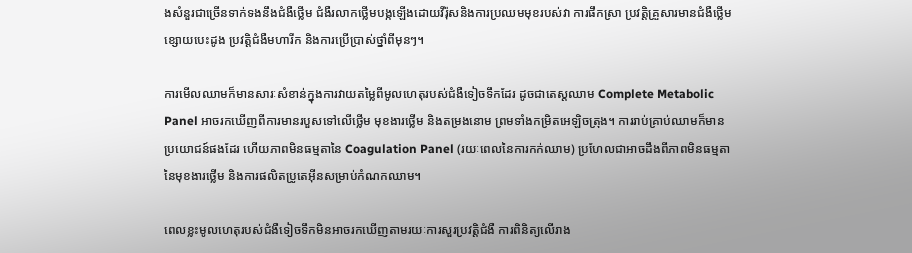ងសំនួរជាច្រើនទាក់ទងនឹងជំងឺថ្លើម ជំងឺរលាកថ្លើមបង្កឡើងដោយវីរ៉ុសនិងការប្រឈមមុខរបស់វា ការផឹកស្រា ប្រវតិ្តគ្រួសារមានជំងឺថ្លើម ខ្សោយបេះដូង ប្រវត្តិជំងឺមហារីក និងការប្រើប្រាស់ថ្នាំពីមុនៗ។

ការមើលឈាមក៏មានសារៈសំខាន់ក្នុងការវាយតម្លៃពីមូលហេតុរបស់ជំងឺទៀចទឹកដែរ ដូចជាតេស្តឈាម Complete Metabolic Panel អាចរកឃើញពីការមានរបួសទៅលើថ្លើម មុខងារថ្លើម និងតម្រងនោម ព្រមទាំងកម្រិតអេឡិចត្រុង។ ការរាប់គ្រាប់ឈាមក៏មានប្រយោជន៍ផងដែរ ហើយភាពមិនធម្មតានៃ Coagulation Panel (រយៈពេលនៃការកក់ឈាម) ប្រហែលជាអាចដឹងពីភាពមិនធម្មតានៃមុខងារថ្លើម និងការផលិតប្រូតេអ៊ីនសម្រាប់កំណកឈាម។

ពេលខ្លះមូលហេតុរបស់ជំងឺទៀចទឹកមិនអាចរកឃើញតាមរយៈការសួរប្រវតិ្តជំងឺ ការពិនិត្យលើរាង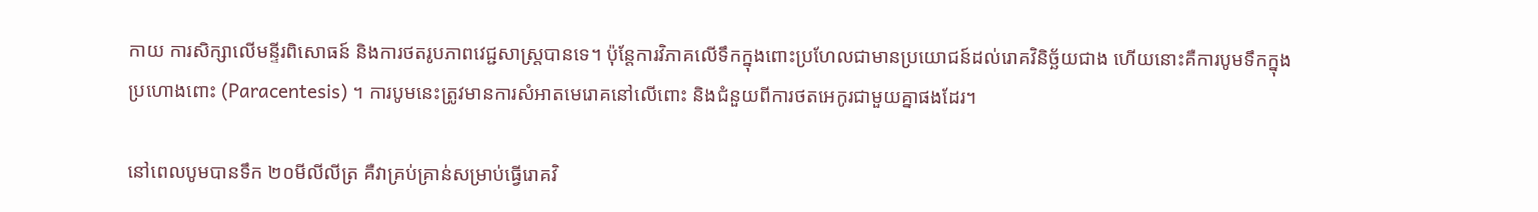កាយ ការសិក្សាលើមន្ទីរពិសោធន៍ និងការថតរូបភាពវេជ្ជសាស្ត្របានទេ។ ប៉ុន្តែការវិភាគលើទឹកក្នុងពោះប្រហែលជាមានប្រយោជន៍ដល់រោគវិនិច្ឆ័យជាង ហើយនោះគឺការបូមទឹកក្នុងប្រហោងពោះ (Paracentesis) ។ ការបូមនេះត្រូវមានការសំអាតមេរោគនៅលើពោះ និងជំនួយពីការថតអេកូរជាមួយគ្នាផងដែរ។

នៅពេលបូមបានទឹក ២០មីលីលីត្រ គឺវាគ្រប់គ្រាន់សម្រាប់ធ្វើរោគវិ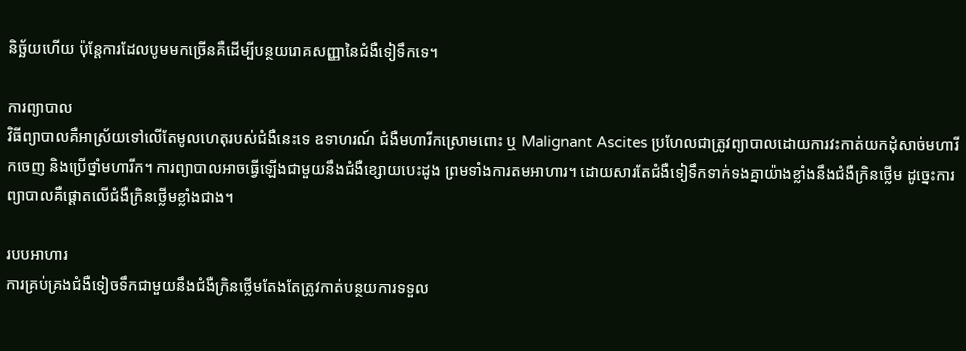និច្ឆ័យហើយ ប៉ុន្តែការដែលបូមមកច្រើនគឺដើម្បីបន្ថយរោគសញ្ញានៃជំងឺទៀទឹកទេ។

ការព្យាបាល
វិធីព្យាបាលគឺអាស្រ័យទៅលើតែមូលហេតុរបស់ជំងឺនេះទេ ឧទាហរណ៍ ជំងឺមហារីកស្រោមពោះ ឬ Malignant Ascites ប្រហែលជាត្រូវព្យាបាលដោយការវះកាត់យកដុំសាច់មហារីកចេញ និងប្រើថ្នាំមហារីក។ ការព្យាបាលអាចធ្វើឡើងជាមួយនឹងជំងឺខ្សោយបេះដូង ព្រមទាំងការតមអាហារ។ ដោយសារតែជំងឺទៀទឹកទាក់ទងគ្នាយ៉ាងខ្លាំងនឹងជំងឺក្រិនថ្លើម ដូច្នេះការព្យាបាលគឺផ្តោតលើជំងឺក្រិនថ្លើមខ្លាំងជាង។

របបអាហារ
ការគ្រប់គ្រងជំងឺទៀចទឹកជាមួយនឹងជំងឺក្រិនថ្លើមតែងតែត្រូវកាត់បន្ថយការទទួល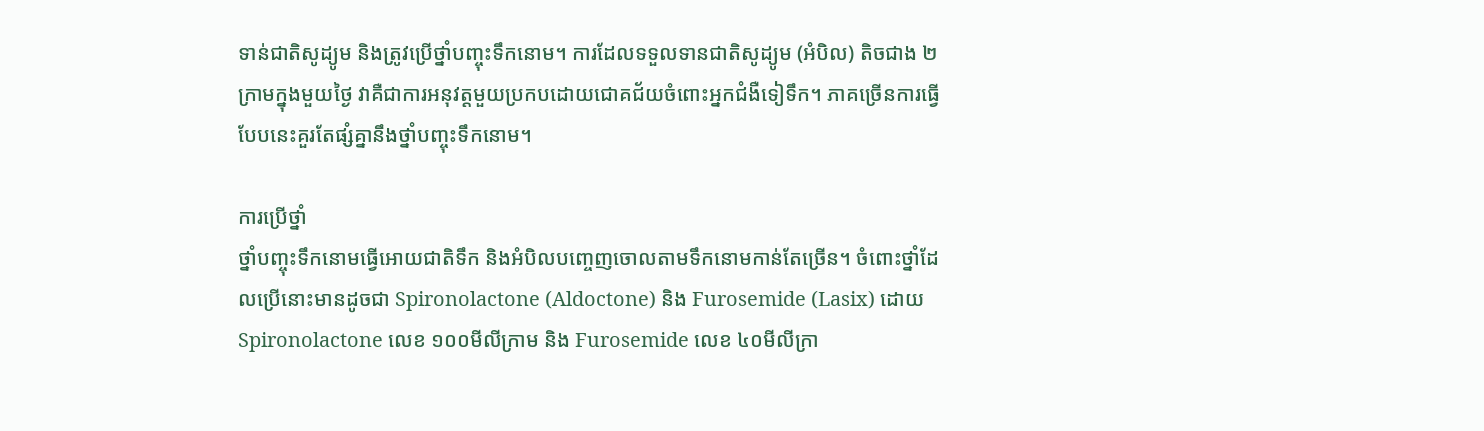ទាន់ជាតិសូដ្យូម និងត្រូវប្រើថ្នាំបញ្ចុះទឹកនោម។ ការដែលទទួលទានជាតិសូដ្យូម (អំបិល) តិចជាង ២ក្រាមក្នុងមួយថ្ងៃ វាគឺជាការអនុវត្តមួយប្រកបដោយជោគជ័យចំពោះអ្នកជំងឺទៀទឹក។ ភាគច្រើនការធ្វើបែបនេះគួរតែផ្សំគ្នានឹងថ្នាំបញ្ចុះទឹកនោម។

ការប្រើថ្នាំ
ថ្នាំបញ្ចុះទឹកនោមធ្វើអោយជាតិទឹក និងអំបិលបញ្ចេញចោលតាមទឹកនោមកាន់តែច្រើន។ ចំពោះថ្នាំដែលប្រើនោះមានដូចជា Spironolactone (Aldoctone) និង Furosemide (Lasix) ដោយ Spironolactone លេខ ១០០មីលីក្រាម និង Furosemide លេខ ៤០មីលីក្រា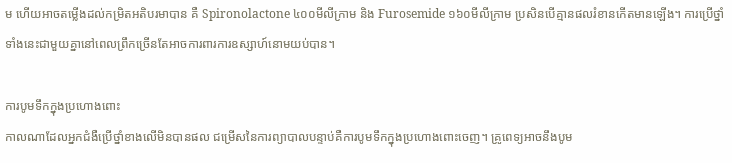ម ហើយអាចតម្លើងដល់កម្រិតអតិបរមាបាន គឺ Spironolactone ៤០០មីលីក្រាម និង Furosemide ១៦០មីលីក្រាម ប្រសិនបើគ្មានផលរំខានកើតមានឡើង។ ការប្រើថ្នាំទាំងនេះជាមួយគ្នានៅពេលព្រឹកច្រើនតែអាចការពារការឧស្សាហ៍នោមយប់បាន។

ការបូមទឹកក្នុងប្រហោងពោះ
កាលណាដែលអ្នកជំងឺប្រើថ្នាំខាងលើមិនបានផល ជម្រើសនៃការព្យាបាលបន្ទាប់គឺការបូមទឹកក្នុងប្រហោងពោះចេញ។ គ្រូពេទ្យអាចនឹងបូម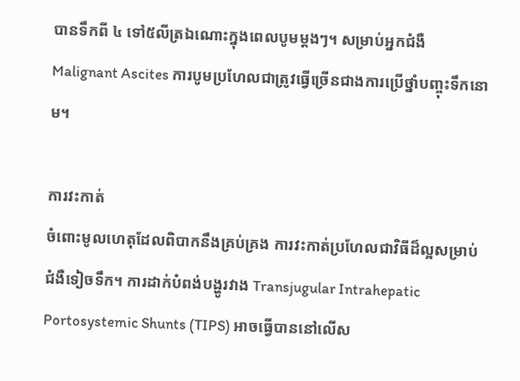បានទឹកពី ៤ ទៅ៥លីត្រឯណោះក្នុងពេលបូមម្តងៗ។ សម្រាប់អ្នកជំងឺ Malignant Ascites ការបូមប្រហែលជាត្រូវធ្វើច្រើនជាងការប្រើថ្នាំបញ្ចុះទឹកនោម។

ការវះកាត់
ចំពោះមូលហេតុដែលពិបាកនឹងគ្រប់គ្រង ការវះកាត់ប្រហែលជាវិធីដ៏ល្អសម្រាប់ជំងឺទៀចទឹក។ ការដាក់បំពង់បង្ហូរវាង Transjugular Intrahepatic Portosystemic Shunts (TIPS) អាចធ្វើបាននៅលើស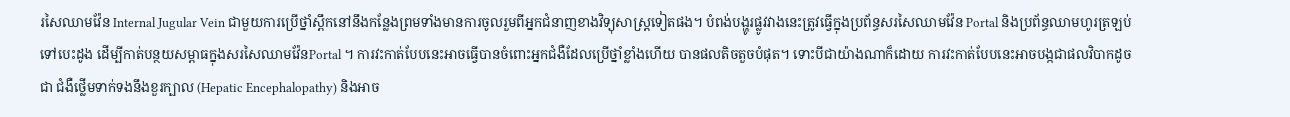រសៃឈាមវ៉ែន Internal Jugular Vein ជាមួយការប្រើថ្នាំស្ពឹកនៅនឹងកន្លែងព្រមទាំងមានការចូលរួមពីអ្នកជំនាញខាងវិទ្យុសាស្ត្រទៀតផង។ បំពង់បង្ហូរផ្លូវវាងនេះត្រូវធ្វើក្នុងប្រព័ន្ធសរសៃឈាមវ៉ែន Portal និងប្រព័ន្ធឈាមហូរត្រឡប់ទៅបេះដូង ដើម្បីកាត់បន្ថយសម្ពាធក្នុងសរសៃឈាមវ៉ែនPortal ។ ការវះកាត់បែបនេះអាចធ្វើបានចំពោះអ្នកជំងឺដែលប្រើថ្នាំខ្លាំងហើយ បានផលតិចតួចបំផុត។ ទោះបីជាយ៉ាងណាក៏ដោយ ការវះកាត់បែបនេះអាចបង្កជាផលវិបាកដូចជា ជំងឺថ្លើមទាក់ទងនឹងខួរក្បាល (Hepatic Encephalopathy) និងអាច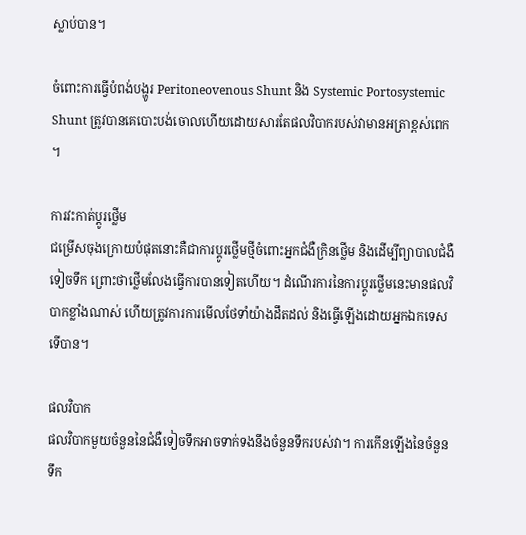ស្លាប់បាន។

ចំពោះការធ្វើបំពង់បង្ហូរ Peritoneovenous Shunt និង Systemic Portosystemic Shunt ត្រូវបានគេបោះបង់ចោលហើយដោយសារតែផលវិបាករបស់វាមានអត្រាខ្ពស់ពេក។

ការវះកាត់ប្តូរថ្លើម
ជម្រើសចុងក្រោយបំផុតនោះគឺជាការប្តូរថ្លើមថ្មីចំពោះអ្នកជំងឺក្រិនថ្លើម និងដើម្បីព្យាបាលជំងឺទៀចទឹក ព្រោះថាថ្លើមលែងធ្វើការបានទៀតហើយ។ ដំណើរការនៃការប្តូរថ្លើមនេះមានផលវិបាកខ្លាំងណាស់ ហើយត្រូវការការមើលថែទាំយ៉ាងដឹតដល់ និងធ្វើឡើងដោយអ្នកឯកទេសទើបាន។

ផលវិបាក
ផលវិបាកមួយចំនួននៃជំងឺទៀចទឹកអាចទាក់ទងនឹងចំនួនទឹករបស់វា។ ការកើនឡើងនៃចំនួនទឹក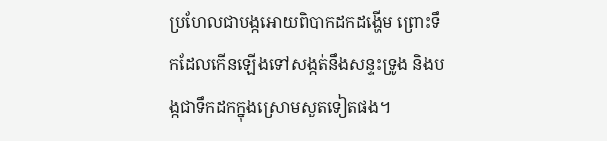ប្រហែលជាបង្កអោយពិបាកដកដង្ហើម ព្រោះទឹកដែលកើនឡើងទៅសង្កត់នឹងសន្ទះទ្រូង និងបង្កជាទឹកដកក្នុងស្រោមសួតទៀតផង។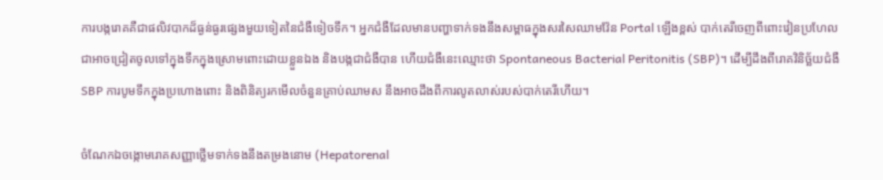ការបង្ករោគគឺជាផលិវបាកដ៏ធ្ងន់ធ្ងរផ្សេងមួយទៀតនៃជំងឺទៀចទឹក។ អ្នកជំងឺដែលមានបញ្ហាទាក់ទងនឹងសម្ពាធក្នុងសរសៃឈាមវ៉ែន Portal ឡើងខ្ពស់ បាក់តេរីចេញពីពោះវៀនប្រហែលជាអាចជ្រៀតចូលទៅក្នុងទឹកក្នុងស្រោមពោះដោយខ្លួនឯង និងបង្កជាជំងឺបាន ហើយជំងឺនេះឈ្មោះថា Spontaneous Bacterial Peritonitis (SBP)។ ដើម្បីដឹងពីរោគវិនិច្ឆ័យជំងឺ SBP ការបូមទឹកក្នុងប្រហោងពោះ និងពិនិត្យរកមើលចំនួនគ្រាប់ឈាមស នឹងអាចដឹងពីការលូតលាស់របស់បាក់តេរីហើយ។

ចំណែកឯចង្កោមរោគសញ្ញាថ្លើមទាក់ទងនឹងតម្រងនោម (Hepatorenal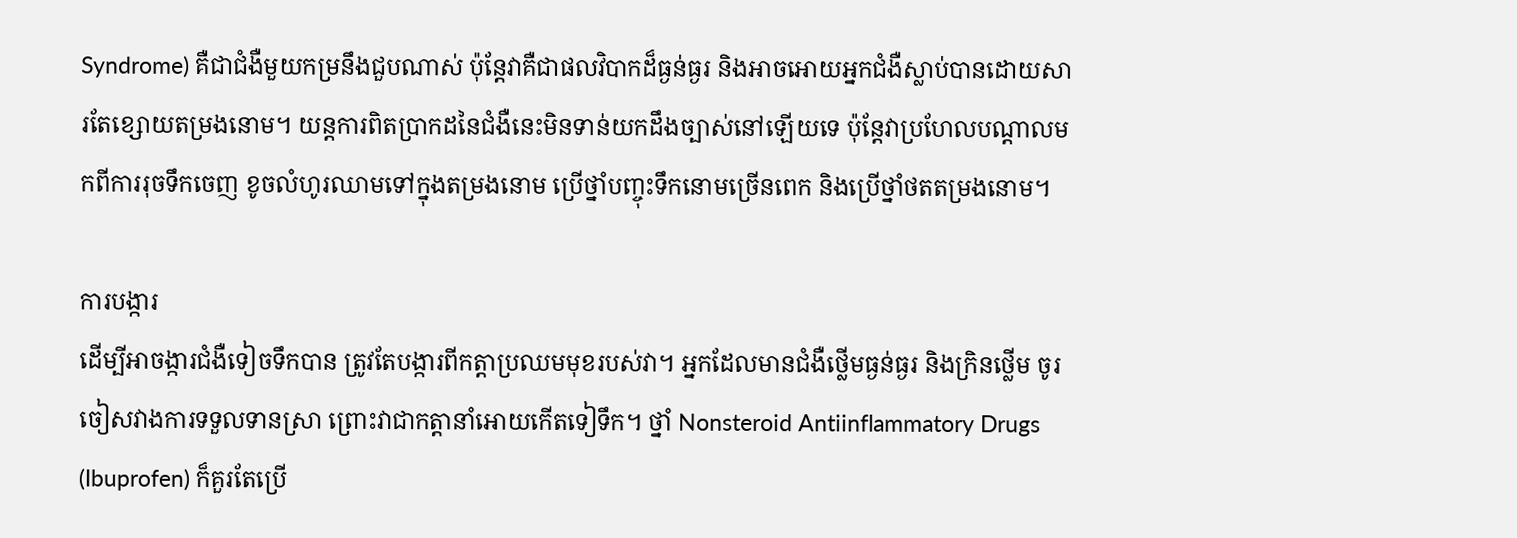Syndrome) គឺជាជំងឺមួយកម្រនឹងជួបណាស់ ប៉ុន្តែវាគឺជាផលវិបាកដ៏ធ្ងន់ធ្ងរ និងអាចអោយអ្នកជំងឺស្លាប់បានដោយសារតែខ្សោយតម្រងនោម។ យន្តការពិតប្រាកដនៃជំងឺនេះមិនទាន់យកដឹងច្បាស់នៅឡើយទេ ប៉ុន្តែវាប្រហែលបណ្តាលមកពីការរុចទឹកចេញ ខូចលំហូរឈាមទៅក្នុងតម្រងនោម ប្រើថ្នាំបញ្ចុះទឹកនោមច្រើនពេក និងប្រើថ្នាំថតតម្រងនោម។

ការបង្ការ
ដើម្បីអាចង្ការជំងឺទៀចទឹកបាន ត្រូវតែបង្ការពីកត្តាប្រឈមមុខរបស់វា។ អ្នកដែលមានជំងឺថ្លើមធ្ងន់ធ្ងរ និងក្រិនថ្លើម ចូរចៀសវាងការទទួលទានស្រា ព្រោះវាជាកត្តានាំអោយកើតទៀទឹក។ ថ្នាំ Nonsteroid Antiinflammatory Drugs (Ibuprofen) ក៏គួរតែប្រើ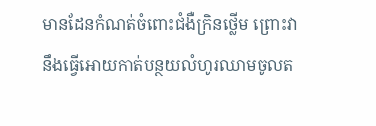មានដែនកំណត់ចំពោះជំងឺក្រិនថ្លើម ព្រោះវានឹងធ្វើអោយកាត់បន្ថយលំហូរឈាមចូលត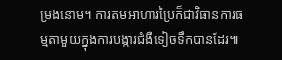ម្រងនោម។ ការតមអាហារប្រៃក៏ជាវិធានការធម្មតាមួយក្នុងការបង្ការជំងឺទៀចទឹកបានដែរ៕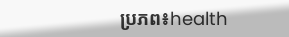ប្រភព៖health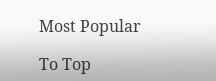Most Popular

To Top